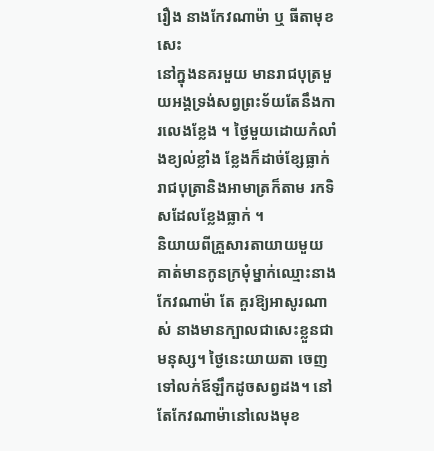រឿង នាងកែវណាម៉ា ឬ ធីតាមុខសេះ
នៅក្នុងនគរមួយ មានរាជបុត្រមួយអង្គទ្រង់សព្វព្រះទ័យតែនឹងការលេងខ្លែង ។ ថ្ងៃមួយដោយកំលាំងខ្យល់ខ្លាំង ខ្លែងក៏ដាច់ខ្សែធ្លាក់ រាជបុត្រានិងអាមាត្រក៏តាម រកទិសដែលខ្លែងធ្លាក់ ។
និយាយពីគ្រួសារតាយាយមួយគាត់មានកូនក្រមុំម្នាក់ឈ្មោះនាងកែវណាម៉ា តែ គួរឱ្យអាសូរណាស់ នាងមានក្បាលជាសេះខ្លួនជាមនុស្ស។ ថ្ងៃនេះយាយតា ចេញទៅលក់ឪឡឹកដូចសព្វដង។ នៅតែកែវណាម៉ានៅលេងមុខ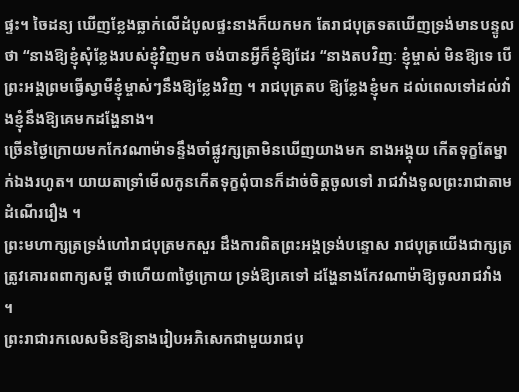ផ្ទះ។ ចៃដន្យ ឃើញខ្លែងធ្លាក់លើដំបូលផ្ទះនាងក៏យកមក តែរាជបុត្រទតឃើញទ្រង់មានបន្ទូល ថា “នាងឱ្យខ្ញុំសុំខ្លែងរបស់ខ្ញុំវិញមក ចង់បានអ្វីក៏ខ្ញុំឱ្យដែរ “នាងតបវិញៈ ខ្ញុំម្ចាស់ មិនឱ្យទេ បើព្រះអង្គព្រមធ្វើស្វាមីខ្ញុំម្ចាស់ៗនឹងឱ្យខ្លែងវិញ ។ រាជបុត្រតប ឱ្យខ្លែងខ្ញុំមក ដល់ពេលទៅដល់វាំងខ្ញុំនឹងឱ្យគេមកដង្ហែនាង។
ច្រើនថ្ងៃក្រោយមកកែវណាម៉ាទន្ទឹងចាំផ្លូវក្សត្រាមិនឃើញយាងមក នាងអង្គុយ កើតទុក្ខតែម្នាក់ឯងរហូត។ យាយតាទ្រាំមើលកូនកើតទុក្ខពុំបានក៏ដាច់ចិត្តចូលទៅ រាជវាំងទូលព្រះរាជាតាមដំណើររឿង ។
ព្រះមហាក្សត្រទ្រង់ហៅរាជបុត្រមកសួរ ដឹងការពិតព្រះអង្គទ្រង់បន្ទោស រាជបុត្រយើងជាក្សត្រត្រូវគោរពពាក្យសម្តី ថាហើយ៣ថ្ងៃក្រោយ ទ្រង់ឱ្យគេទៅ ដង្ហែនាងកែវណាម៉ាឱ្យចូលរាជវាំង ។
ព្រះរាជារកលេសមិនឱ្យនាងរៀបអភិសេកជាមួយរាជបុ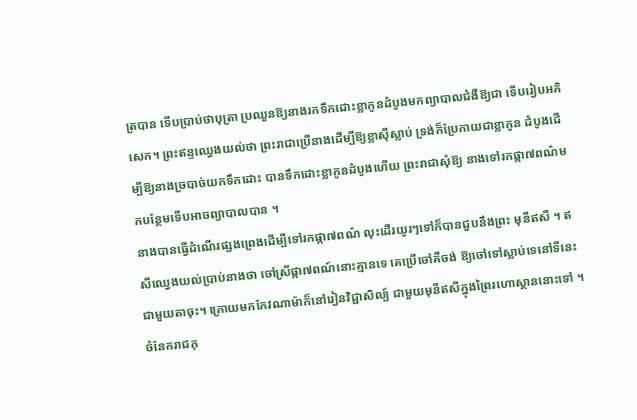ត្របាន ទើបប្រាប់ថាបុត្រា ប្រឈួនឱ្យនាងរកទឹកដោះខ្លាកូនដំបូងមកព្យាបាលជំងឺឱ្យជា ទើបរៀបអភិសេក។ ព្រះឥន្ទឈ្វេងយល់ថា ព្រះរាជាប្រើនាងដើម្បីឱ្យខ្លាស៊ីស្លាប់ ទ្រង់ក៏ប្រែកាយជាខ្លាកូន ដំបូងដើម្បីឱ្យនាងច្របាច់យកទឹកដោះ បានទឹកដោះខ្លាកូនដំបូងហើយ ព្រះរាជាសុំឱ្យ នាងទៅរកផ្កា៧ពណ៌មកបន្ថែមទើបអាចព្យាបាលបាន ។
នាងបានធ្វើដំណើរផ្សងព្រេងដើម្បីទៅរកផ្កា៧ពណ៌ លុះដើរយូរៗទៅក៏បានជួបនឹងព្រះ មុនីឥសី ។ ឥសីឈ្វេងយល់ប្រាប់នាងថា ចៅស្រីផ្កា៧ពណ៍នោះគ្មានទេ គេប្រើចៅគឺចង់ ឱ្យចៅទៅស្លាប់ទេនៅទីនេះជាមួយតាចុះ។ ក្រោយមកកែវណាម៉ាក៏នៅរៀនវិជ្ជាសិល្ប៍ ជាមួយមុនីឥសីក្នុងព្រៃរហោស្ថាននោះទៅ ។
ចំនែករាជកុ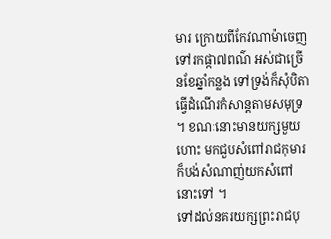មារ ក្រោយពីកែវណាម៉ាចេញទៅរកផ្កា៧ពណ៌ អស់ជាច្រើនខែឆ្នាំកន្លង ទៅទ្រង់ក៏សុំបិតា ធ្វើដំណើរកំសាន្តតាមសមុទ្រ ។ ខណៈនោះមានយក្សមួយហោះ មកជួបសំពៅរាជកុមារ ក៏បង់សំណាញ់យកសំពៅនោះទៅ ។
ទៅដល់នគរយក្សព្រះរាជបុ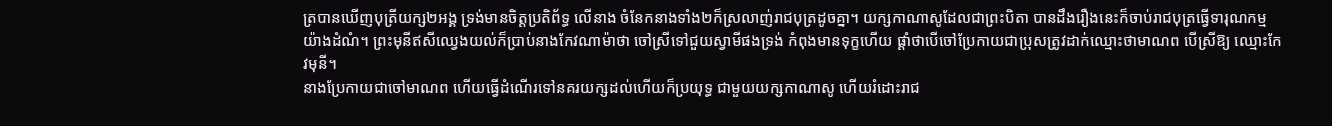ត្របានឃើញបុត្រីយក្ស២អង្គ ទ្រង់មានចិត្តប្រតិព័ទ្ធ លើនាង ចំនែកនាងទាំង២ក៏ស្រលាញ់រាជបុត្រដូចគ្នា។ យក្សកាណាសូដែលជាព្រះបិតា បានដឹងរឿងនេះក៏ចាប់រាជបុត្រធ្វើទារុណកម្មយ៉ាងដំណំ។ ព្រះមុនីឥសីឈ្វេងយល់ក៏ប្រាប់នាងកែវណាម៉ាថា ចៅស្រីទៅជួយស្វាមីផងទ្រង់ កំពុងមានទុក្ខហើយ ផ្តាំថាបើចៅប្រែកាយជាប្រុសត្រូវដាក់ឈ្មោះថាមាណព បើស្រីឱ្យ ឈ្មោះកែវមុនី។
នាងប្រែកាយជាចៅមាណព ហើយធ្វើដំណើរទៅនគរយក្សដល់ហើយក៏ប្រយុទ្ធ ជាមួយយក្សកាណាសូ ហើយរំដោះរាជ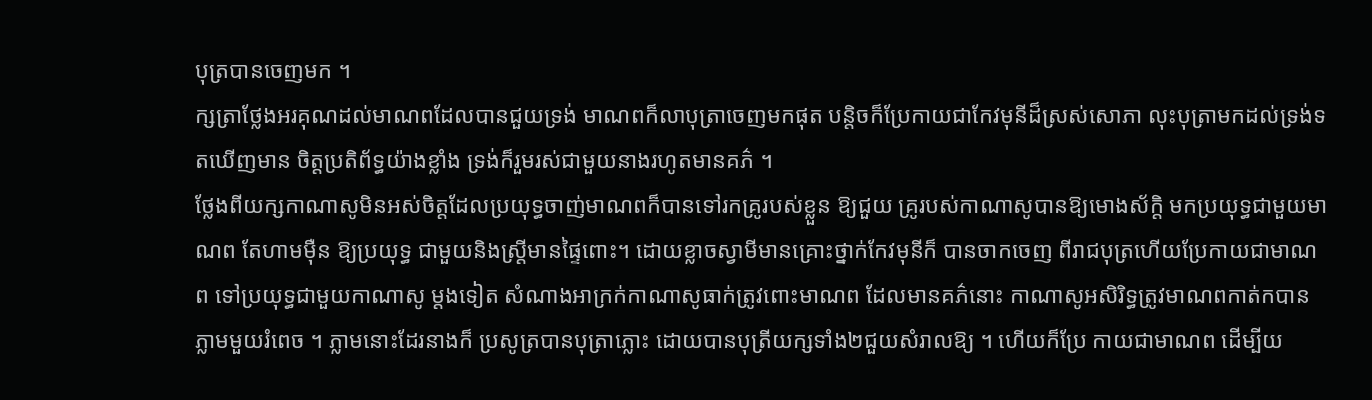បុត្របានចេញមក ។
ក្សត្រាថ្លែងអរគុណដល់មាណពដែលបានជួយទ្រង់ មាណពក៏លាបុត្រាចេញមកផុត បន្តិចក៏ប្រែកាយជាកែវមុនីដ៏ស្រស់សោភា លុះបុត្រាមកដល់ទ្រង់ទតឃើញមាន ចិត្តប្រតិព័ទ្ធយ៉ាងខ្លាំង ទ្រង់ក៏រួមរស់ជាមួយនាងរហូតមានគភ៌ ។
ថ្លែងពីយក្សកាណាសូមិនអស់ចិត្តដែលប្រយុទ្ធចាញ់មាណពក៏បានទៅរកគ្រូរបស់ខ្លួន ឱ្យជួយ គ្រូរបស់កាណាសូបានឱ្យមោងស័ក្តិ មកប្រយុទ្ធជាមួយមាណព តែហាមម៉ឺន ឱ្យប្រយុទ្ធ ជាមួយនិងស្ត្រីមានផ្ទៃពោះ។ ដោយខ្លាចស្វាមីមានគ្រោះថ្នាក់កែវមុនីក៏ បានចាកចេញ ពីរាជបុត្រហើយប្រែកាយជាមាណព ទៅប្រយុទ្ធជាមួយកាណាសូ ម្តងទៀត សំណាងអាក្រក់កាណាសូធាក់ត្រូវពោះមាណព ដែលមានគភ៌នោះ កាណាសូអសិរិទ្ធត្រូវមាណពកាត់កបានភ្លាមមួយរំពេច ។ ភ្លាមនោះដែរនាងក៏ ប្រសូត្របានបុត្រាភ្លោះ ដោយបានបុត្រីយក្សទាំង២ជួយសំរាលឱ្យ ។ ហើយក៏ប្រែ កាយជាមាណព ដើម្បីយ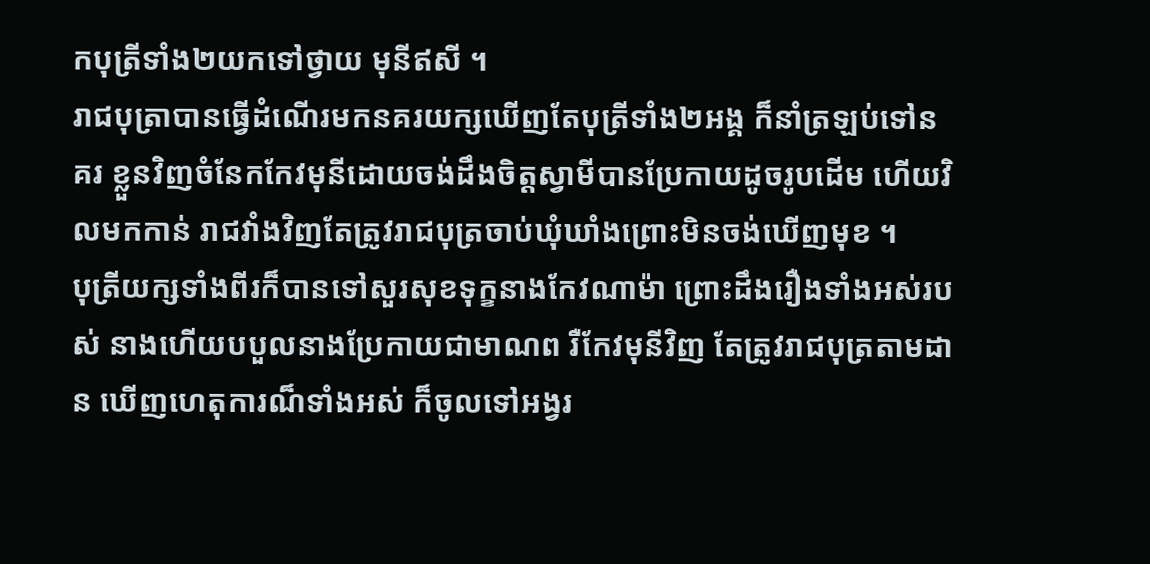កបុត្រីទាំង២យកទៅថ្វាយ មុនីឥសី ។
រាជបុត្រាបានធ្វើដំណើរមកនគរយក្សឃើញតែបុត្រីទាំង២អង្គ ក៏នាំត្រឡប់ទៅនគរ ខ្លួនវិញចំនែកកែវមុនីដោយចង់ដឹងចិត្តស្វាមីបានប្រែកាយដូចរូបដើម ហើយវិលមកកាន់ រាជវាំងវិញតែត្រូវរាជបុត្រចាប់ឃុំឃាំងព្រោះមិនចង់ឃើញមុខ ។
បុត្រីយក្សទាំងពីរក៏បានទៅសួរសុខទុក្ខនាងកែវណាម៉ា ព្រោះដឹងរឿងទាំងអស់របស់ នាងហើយបបួលនាងប្រែកាយជាមាណព រឺកែវមុនីវិញ តែត្រូវរាជបុត្រតាមដាន ឃើញហេតុការណ៏ទាំងអស់ ក៏ចូលទៅអង្វរ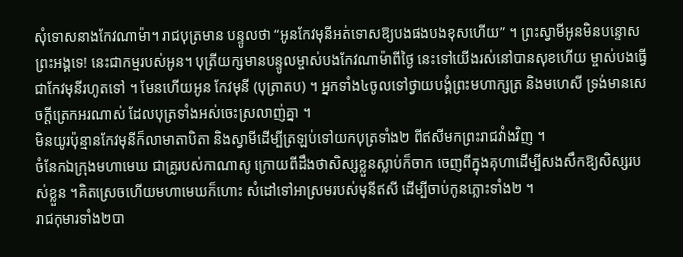សុំទោសនាងកែវណាម៉ា។ រាជបុត្រមាន បន្ទូលថា “អូនកែវមុនីអត់ទោសឱ្យបងផងបងខុសហើយ” ។ ព្រះស្វាមីអូនមិនបន្ទោស ព្រះអង្គទេ! នេះជាកម្មរបស់អូន។ បុត្រីយក្សមានបន្ទូលម្ចាស់បងកែវណាម៉ាពីថ្ងៃ នេះទៅយើងរស់នៅបានសុខហើយ ម្ចាស់បងធ្វើជាកែវមុនីរហូតទៅ ។ មែនហើយអូន កែវមុនី (បុត្រាតប) ។ អ្នកទាំង៤ចូលទៅថ្វាយបង្គំព្រះមហាក្សត្រ និងមហេសី ទ្រង់មានសេចក្តីត្រេកអរណាស់ ដែលបុត្រទាំងអស់ចេះស្រលាញ់គ្នា ។
មិនយូរប៉ុន្មានកែវមុនីក៏លាមាតាបិតា និងស្វាមីដើម្បីត្រឡប់ទៅយកបុត្រទាំង២ ពីឥសីមកព្រះរាជវាំងវិញ ។
ចំនែកឯក្រុងមហាមេឃ ជាគ្រូរបស់កាណាសូ ក្រោយពីដឹងថាសិស្សខ្លួនស្លាប់ក៏ចាក ចេញពីក្នុងគុហាដើម្បីសងសឹកឱ្យសិស្សរបស់ខ្លួន ។គិតស្រេចហើយមហាមេឃក៏ហោះ សំដៅទៅអាស្រមរបស់មុនីឥសី ដើម្បីចាប់កូនភ្លោះទាំង២ ។
រាជកុមារទាំង២បា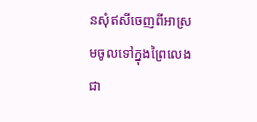នសុំឥសីចេញពីអាស្រមចូលទៅក្នុងព្រៃលេងជា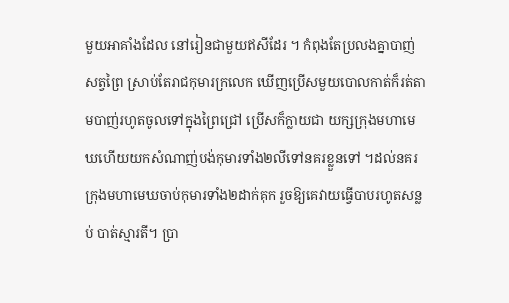មួយអាគាំងដែល នៅរៀនជាមួយឥសីដែរ ។ កំពុងតែប្រលងគ្នាបាញ់សត្វព្រៃ ស្រាប់តែរាជកុមារក្រលេក ឃើញប្រើសមួយបោលកាត់ក៏រត់តាមបាញ់រហូតចូលទៅក្នុងព្រៃជ្រៅ ប្រើសក៏ក្លាយជា យក្សក្រុងមហាមេឃហើយយកសំណាញ់បង់កុមារទាំង២លីទៅនគរខ្លួនទៅ ។ដល់នគរ ក្រុងមហាមេឃចាប់កុមារទាំង២ដាក់គុក រួចឱ្យគេវាយធ្វើបាបរហូតសន្លប់ បាត់ស្មារតី។ ប្រា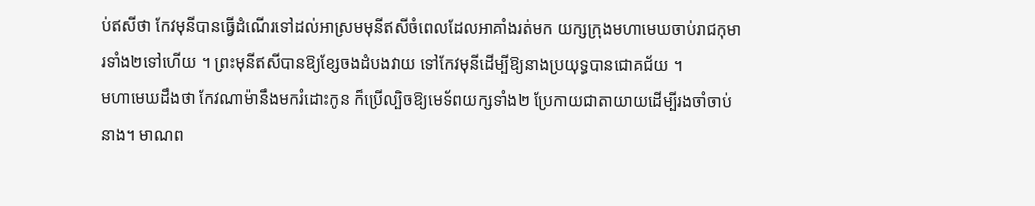ប់ឥសីថា កែវមុនីបានធ្វើដំណើរទៅដល់អាស្រមមុនីឥសីចំពេលដែលអាគាំងរត់មក យក្សក្រុងមហាមេឃចាប់រាជកុមារទាំង២ទៅហើយ ។ ព្រះមុនីឥសីបានឱ្យខ្សែចងដំបងវាយ ទៅកែវមុនីដើម្បីឱ្យនាងប្រយុទ្ធបានជោគជ័យ ។
មហាមេឃដឹងថា កែវណាម៉ានឹងមករំដោះកូន ក៏ប្រើល្បិចឱ្យមេទ័ពយក្សទាំង២ ប្រែកាយជាតាយាយដើម្បីរងចាំចាប់នាង។ មាណព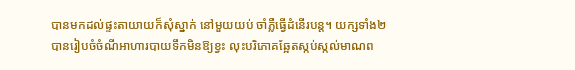បានមកដល់ផ្ទះតាយាយក៏សុំស្នាក់ នៅមួយយប់ ចាំភ្លឺធ្វើដំនើរបន្ត។ យក្សទាំង២បានរៀបចំចំណីអាហារបាយទឹកមិនឱ្យខ្វះ លុះបរិភោគឆ្អែតស្កប់ស្កល់មាណព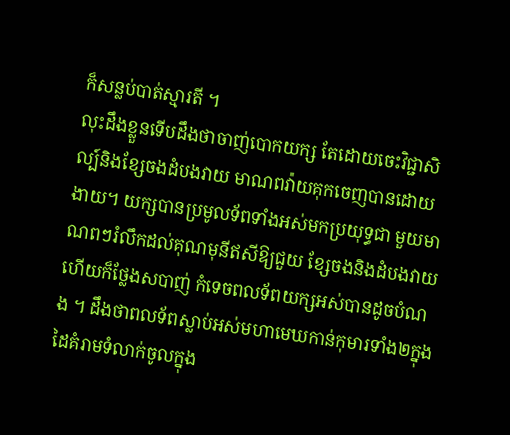ក៏សន្លប់បាត់ស្មារតី ។
លុះដឹងខ្លួនទើបដឹងថាចាញ់បោកយក្ស តែដោយចេះវិជ្ជាសិល្ប៍និងខ្សែចងដំបងវាយ មាណពវ៉ាយគុកចេញបានដោយងាយ។ យក្សបានប្រមូលទ័ពទាំងអស់មកប្រយុទ្ធជា មួយមាណពៗរំលឹកដល់គុណមុនីឥសីឱ្យជួយ ខ្សែចងនិងដំបងវាយហើយក៏ថ្លែងសបាញ់ កំទេចពលទ័ពយក្សអស់បានដូចបំណង ។ ដឹងថាពលទ័ពស្លាប់អស់មហាមេឃកាន់កុមារទាំង២ក្នុងដៃគំរាមទំលាក់ចូលក្នុង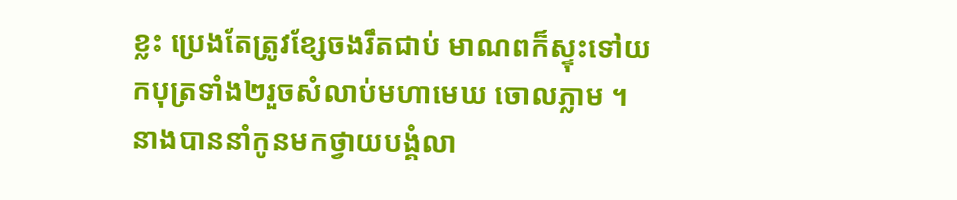ខ្លះ ប្រេងតែត្រូវខ្សែចងរឹតជាប់ មាណពក៏ស្ទុះទៅយកបុត្រទាំង២រួចសំលាប់មហាមេឃ ចោលភ្លាម ។
នាងបាននាំកូនមកថ្វាយបង្គំលា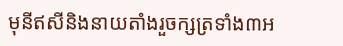មុនីឥសីនិងនាយតាំងរួចក្សត្រទាំង៣អ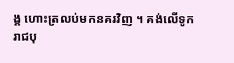ង្គ ហោះត្រលប់មកនគរវិញ ។ គង់លើទូក
រាជបុ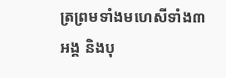ត្រព្រមទាំងមហេសីទាំង៣អង្គ និងបុ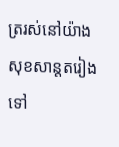ត្ររស់នៅយ៉ាងសុខសាន្តតរៀងទៅ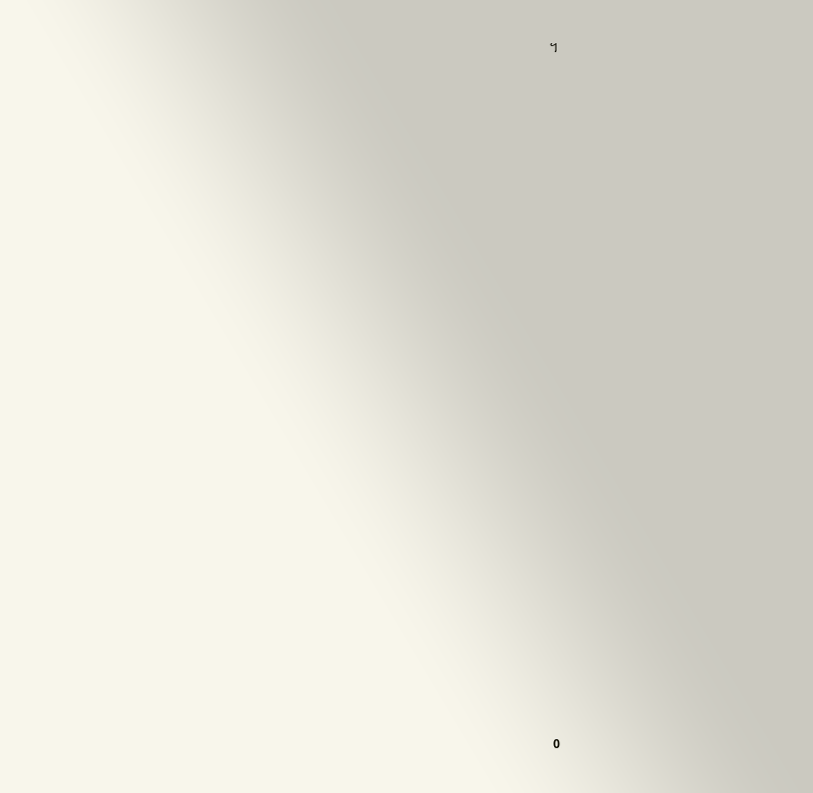។




























0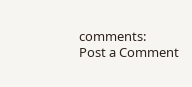comments:
Post a Comment